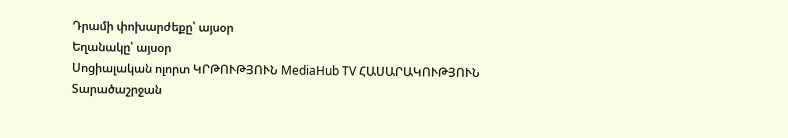Դրամի փոխարժեքը՝ այսօր
Եղանակը՝ այսօր
Սոցիալական ոլորտ ԿՐԹՈՒԹՅՈՒՆ MediaHub TV ՀԱՍԱՐԱԿՈՒԹՅՈՒՆ Տարածաշրջան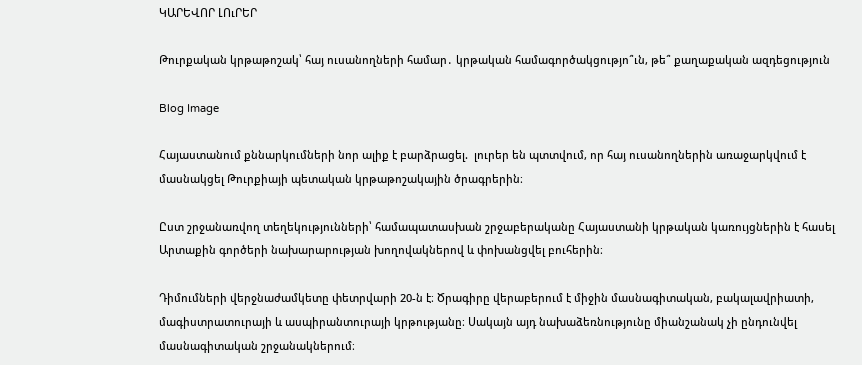ԿԱՐԵՎՈՐ ԼՈւՐԵՐ

Թուրքական կրթաթոշակ՝ հայ ուսանողների համար․ կրթական համագործակցությո՞ւն, թե՞ քաղաքական ազդեցություն

Blog Image

Հայաստանում քննարկումների նոր ալիք է բարձրացել.  լուրեր են պտտվում, որ հայ ուսանողներին առաջարկվում է մասնակցել Թուրքիայի պետական կրթաթոշակային ծրագրերին։

Ըստ շրջանառվող տեղեկությունների՝ համապատասխան շրջաբերականը Հայաստանի կրթական կառույցներին է հասել Արտաքին գործերի նախարարության խողովակներով և փոխանցվել բուհերին։

Դիմումների վերջնաժամկետը փետրվարի 20-ն է։ Ծրագիրը վերաբերում է միջին մասնագիտական, բակալավրիատի, մագիստրատուրայի և ասպիրանտուրայի կրթությանը։ Սակայն այդ նախաձեռնությունը միանշանակ չի ընդունվել մասնագիտական շրջանակներում։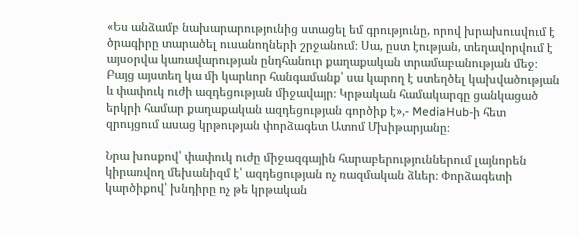«Ես անձամբ նախարարությունից ստացել եմ գրությունը, որով խրախուսվում է ծրագիրը տարածել ուսանողների շրջանում։ Սա, ըստ էության, տեղավորվում է այսօրվա կառավարության ընդհանուր քաղաքական տրամաբանության մեջ։ Բայց այստեղ կա մի կարևոր հանգամանք՝ սա կարող է ստեղծել կախվածության և փափուկ ուժի ազդեցության միջավայր։ Կրթական համակարգը ցանկացած երկրի համար քաղաքական ազդեցության գործիք է»,- MediaHub-ի հետ զրույցում ասաց կրթության փորձագետ Ատոմ Մխիթարյանը։

Նրա խոսքով՝ փափուկ ուժը միջազգային հարաբերություններում լայնորեն կիրառվող մեխանիզմ է՝ ազդեցության ոչ ռազմական ձևեր։ Փորձագետի կարծիքով՝ խնդիրը ոչ թե կրթական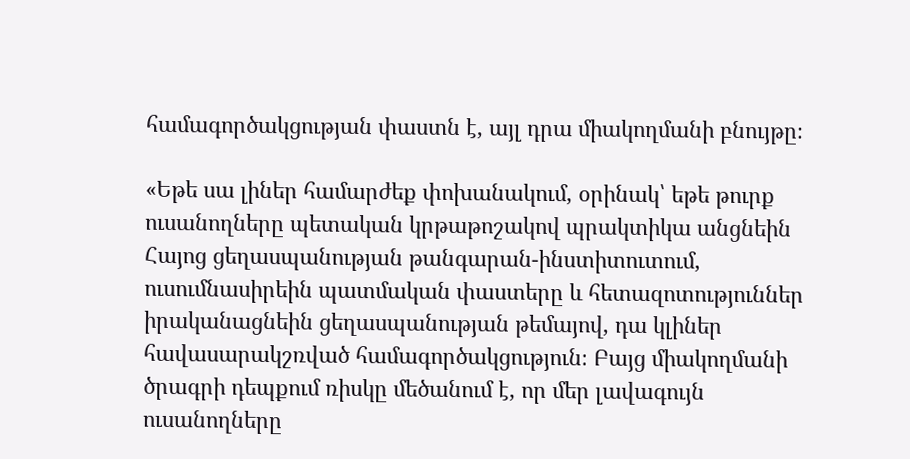համագործակցության փաստն է, այլ դրա միակողմանի բնույթը։

«Եթե սա լիներ համարժեք փոխանակում, օրինակ՝ եթե թուրք ուսանողները պետական կրթաթոշակով պրակտիկա անցնեին Հայոց ցեղասպանության թանգարան-ինստիտուտում, ուսումնասիրեին պատմական փաստերը և հետազոտություններ իրականացնեին ցեղասպանության թեմայով, դա կլիներ հավասարակշռված համագործակցություն։ Բայց միակողմանի ծրագրի դեպքում ռիսկը մեծանում է, որ մեր լավագույն ուսանողները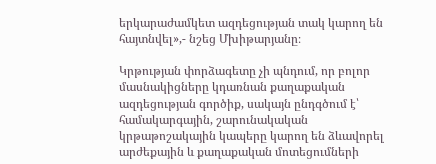երկարաժամկետ ազդեցության տակ կարող են հայտնվել»,- նշեց Մխիթարյանը։

Կրթության փորձագետը չի պնդում, որ բոլոր մասնակիցները կդառնան քաղաքական ազդեցության գործիք, սակայն ընդգծում է՝ համակարգային, շարունակական կրթաթոշակային կապերը կարող են ձևավորել արժեքային և քաղաքական մոտեցումների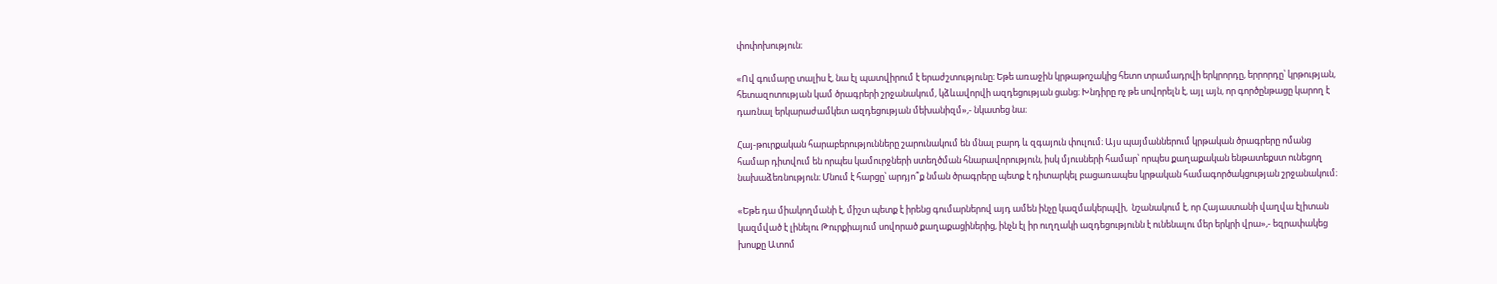փոփոխություն։

«Ով գումարը տալիս է, նա էլ պատվիրում է երաժշտությունը։ Եթե առաջին կրթաթոշակից հետո տրամադրվի երկրորդը, երրորդը՝ կրթության, հետազոտության կամ ծրագրերի շրջանակում, կձևավորվի ազդեցության ցանց։ Խնդիրը ոչ թե սովորելն է, այլ այն, որ գործընթացը կարող է դառնալ երկարաժամկետ ազդեցության մեխանիզմ»,- նկատեց նա։

Հայ-թուրքական հարաբերությունները շարունակում են մնալ բարդ և զգայուն փուլում։ Այս պայմաններում կրթական ծրագրերը ոմանց համար դիտվում են որպես կամուրջների ստեղծման հնարավորություն, իսկ մյուսների համար՝ որպես քաղաքական ենթատեքստ ունեցող նախաձեռնություն։ Մնում է հարցը՝ արդյո՞ք նման ծրագրերը պետք է դիտարկել բացառապես կրթական համագործակցության շրջանակում։

«Եթե դա միակողմանի է, միշտ պետք է իրենց գումարներով այդ ամեն ինչը կազմակերպվի,  նշանակում է, որ Հայաստանի վաղվա էլիտան կազմված է լինելու Թուրքիայում սովորած քաղաքացիներից, ինչն էլ իր ուղղակի ազդեցությունն է ունենալու մեր երկրի վրա»,- եզրափակեց խոսքը Ատոմ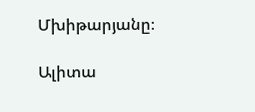Մխիթարյանը։

Ալիտա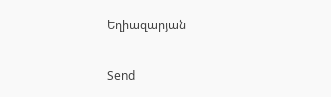Եղիազարյան

Send